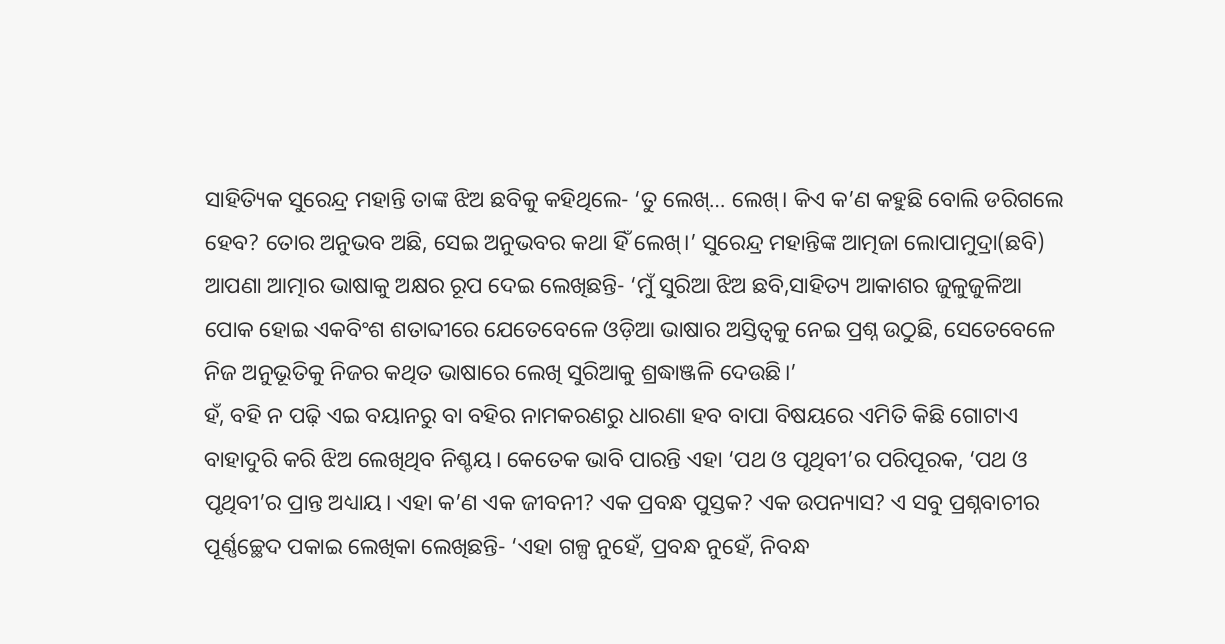ସାହିତ୍ୟିକ ସୁରେନ୍ଦ୍ର ମହାନ୍ତି ତାଙ୍କ ଝିଅ ଛବିକୁ କହିଥିଲେ- ‘ତୁ ଲେଖ୍… ଲେଖ୍। କିଏ କ’ଣ କହୁଛି ବୋଲି ଡରିଗଲେ ହେବ? ତୋର ଅନୁଭବ ଅଛି, ସେଇ ଅନୁଭବର କଥା ହିଁ ଲେଖ୍।’ ସୁରେନ୍ଦ୍ର ମହାନ୍ତିଙ୍କ ଆତ୍ମଜା ଲୋପାମୁଦ୍ରା(ଛବି) ଆପଣା ଆତ୍ମାର ଭାଷାକୁ ଅକ୍ଷର ରୂପ ଦେଇ ଲେଖିଛନ୍ତି- ‘ମୁଁ ସୁରିଆ ଝିଅ ଛବି,ସାହିତ୍ୟ ଆକାଶର ଜୁଳୁଜୁଳିଆ ପୋକ ହୋଇ ଏକବିଂଶ ଶତାବ୍ଦୀରେ ଯେତେବେଳେ ଓଡ଼ିଆ ଭାଷାର ଅସ୍ତିତ୍ୱକୁ ନେଇ ପ୍ରଶ୍ନ ଉଠୁଛି, ସେତେବେଳେ ନିଜ ଅନୁଭୂତିକୁ ନିଜର କଥିତ ଭାଷାରେ ଲେଖି ସୁରିଆକୁ ଶ୍ରଦ୍ଧାଞ୍ଜଳି ଦେଉଛି।’
ହଁ, ବହି ନ ପଢ଼ି ଏଇ ବୟାନରୁ ବା ବହିର ନାମକରଣରୁ ଧାରଣା ହବ ବାପା ବିଷୟରେ ଏମିତି କିଛି ଗୋଟାଏ ବାହାଦୁରି କରି ଝିଅ ଲେଖିଥିବ ନିଶ୍ଚୟ। କେତେକ ଭାବି ପାରନ୍ତି ଏହା ‘ପଥ ଓ ପୃଥିବୀ’ର ପରିପୂରକ, ‘ପଥ ଓ ପୃଥିବୀ’ର ପ୍ରାନ୍ତ ଅଧ୍ୟାୟ। ଏହା କ’ଣ ଏକ ଜୀବନୀ? ଏକ ପ୍ରବନ୍ଧ ପୁସ୍ତକ? ଏକ ଉପନ୍ୟାସ? ଏ ସବୁ ପ୍ରଶ୍ନବାଚୀର ପୂର୍ଣ୍ଣଚ୍ଛେଦ ପକାଇ ଲେଖିକା ଲେଖିଛନ୍ତି- ‘ଏହା ଗଳ୍ପ ନୁହେଁ, ପ୍ରବନ୍ଧ ନୁହେଁ, ନିବନ୍ଧ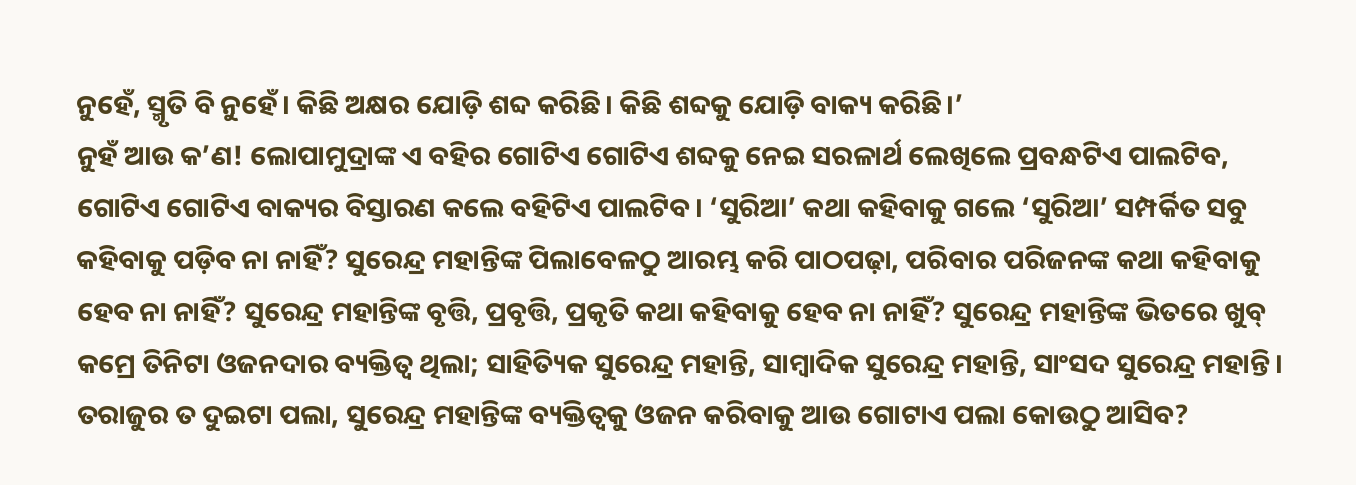ନୁହେଁ, ସ୍ମୃତି ବି ନୁହେଁ। କିଛି ଅକ୍ଷର ଯୋଡ଼ି ଶବ୍ଦ କରିଛି। କିଛି ଶବ୍ଦକୁ ଯୋଡ଼ି ବାକ୍ୟ କରିଛି।’
ନୁହଁ ଆଉ କ’ଣ! ଲୋପାମୁଦ୍ରାଙ୍କ ଏ ବହିର ଗୋଟିଏ ଗୋଟିଏ ଶବ୍ଦକୁ ନେଇ ସରଳାର୍ଥ ଲେଖିଲେ ପ୍ରବନ୍ଧଟିଏ ପାଲଟିବ, ଗୋଟିଏ ଗୋଟିଏ ବାକ୍ୟର ବିସ୍ତାରଣ କଲେ ବହିଟିଏ ପାଲଟିବ। ‘ସୁରିଆ’ କଥା କହିବାକୁ ଗଲେ ‘ସୁରିଆ’ ସମ୍ପର୍କିତ ସବୁ କହିବାକୁ ପଡ଼ିବ ନା ନାହିଁ? ସୁରେନ୍ଦ୍ର ମହାନ୍ତିଙ୍କ ପିଲାବେଳଠୁ ଆରମ୍ଭ କରି ପାଠପଢ଼ା, ପରିବାର ପରିଜନଙ୍କ କଥା କହିବାକୁ ହେବ ନା ନାହିଁ? ସୁରେନ୍ଦ୍ର ମହାନ୍ତିଙ୍କ ବୃତ୍ତି, ପ୍ରବୃତ୍ତି, ପ୍ରକୃତି କଥା କହିବାକୁ ହେବ ନା ନାହିଁ? ସୁରେନ୍ଦ୍ର ମହାନ୍ତିଙ୍କ ଭିତରେ ଖୁବ୍ କମ୍ରେ ତିନିଟା ଓଜନଦାର ବ୍ୟକ୍ତିତ୍ୱ ଥିଲା; ସାହିତ୍ୟିକ ସୁରେନ୍ଦ୍ର ମହାନ୍ତି, ସାମ୍ବାଦିକ ସୁରେନ୍ଦ୍ର ମହାନ୍ତି, ସାଂସଦ ସୁରେନ୍ଦ୍ର ମହାନ୍ତି। ତରାଜୁର ତ ଦୁଇଟା ପଲା, ସୁରେନ୍ଦ୍ର ମହାନ୍ତିଙ୍କ ବ୍ୟକ୍ତିତ୍ୱକୁ ଓଜନ କରିବାକୁ ଆଉ ଗୋଟାଏ ପଲା କୋଉଠୁ ଆସିବ?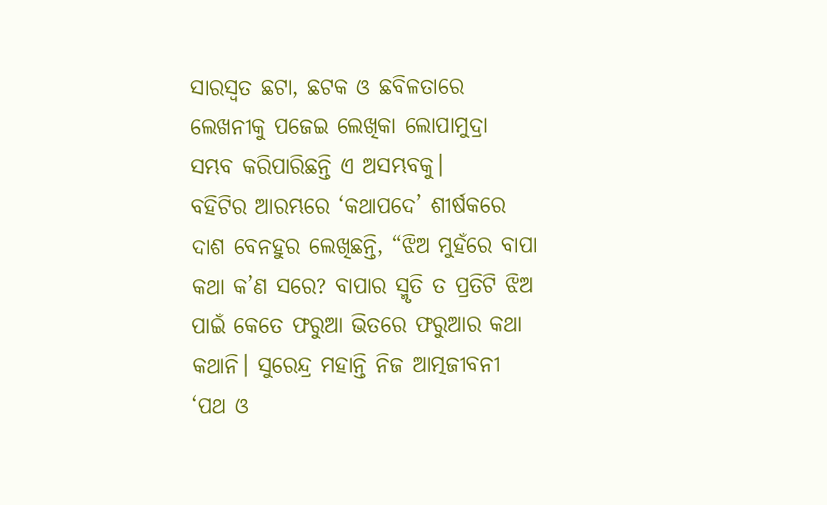ସାରସ୍ୱତ ଛଟା, ଛଟକ ଓ ଛବିଳତାରେ ଲେଖନୀକୁ ପଜେଇ ଲେଖିକା ଲୋପାମୁଦ୍ରା ସମ୍ଭବ କରିପାରିଛନ୍ତି ଏ ଅସମ୍ଭବକୁ।
ବହିଟିର ଆରମ୍ଭରେ ‘କଥାପଦେ’ ଶୀର୍ଷକରେ ଦାଶ ବେନହୁର ଲେଖିଛନ୍ତି, “ଝିଅ ମୁହଁରେ ବାପା କଥା କ’ଣ ସରେ? ବାପାର ସ୍ମୃତି ତ ପ୍ରତିଟି ଝିଅ ପାଇଁ କେତେ ଫରୁଆ ଭିତରେ ଫରୁଆର କଥା କଥାନି। ସୁରେନ୍ଦ୍ର ମହାନ୍ତି ନିଜ ଆତ୍ମଜୀବନୀ ‘ପଥ ଓ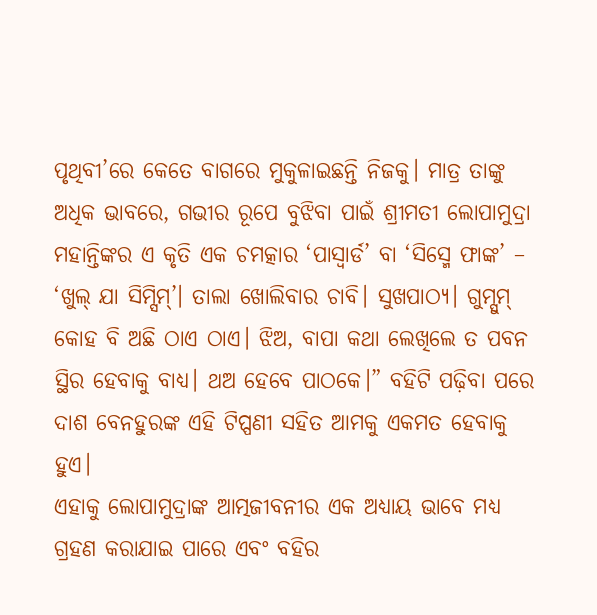ପୃଥିବୀ’ରେ କେତେ ବାଗରେ ମୁକୁଳାଇଛନ୍ତି ନିଜକୁ। ମାତ୍ର ତାଙ୍କୁ ଅଧିକ ଭାବରେ, ଗଭୀର ରୂପେ ବୁଝିବା ପାଇଁ ଶ୍ରୀମତୀ ଲୋପାମୁଦ୍ରା ମହାନ୍ତିଙ୍କର ଏ କୃତି ଏକ ଚମତ୍କାର ‘ପାସ୍ୱାର୍ଡ’ ବା ‘ସିସ୍ମେ ଫାଙ୍କ’ – ‘ଖୁଲ୍ ଯା ସିମ୍ସିମ୍’। ତାଲା ଖୋଲିବାର ଚାବି। ସୁଖପାଠ୍ୟ। ଗୁମ୍ସୁମ୍ କୋହ ବି ଅଛି ଠାଏ ଠାଏ। ଝିଅ, ବାପା କଥା ଲେଖିଲେ ତ ପବନ ସ୍ଥିର ହେବାକୁ ବାଧ୍ୟ। ଥଅ ହେବେ ପାଠକେ।” ବହିଟି ପଢ଼ିବା ପରେ ଦାଶ ବେନହୁରଙ୍କ ଏହି ଟିପ୍ପଣୀ ସହିତ ଆମକୁ ଏକମତ ହେବାକୁ ହୁଏ।
ଏହାକୁ ଲୋପାମୁଦ୍ରାଙ୍କ ଆତ୍ମଜୀବନୀର ଏକ ଅଧ୍ୟାୟ ଭାବେ ମଧ୍ୟ ଗ୍ରହଣ କରାଯାଇ ପାରେ ଏବଂ ବହିର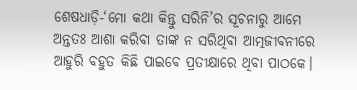ଶେଷଧାଡ଼ି-‘ମୋ କଥା କିନ୍ତୁ ସରିନି’ର ସୂଚନାରୁ ଆମେ ଅନ୍ତତଃ ଆଶା କରିବା ତାଙ୍କ ନ ସରିଥିବା ଆତ୍ମଜୀବନୀରେ ଆହୁରି ବହୁତ କିଛି ପାଇବେ ପ୍ରତୀକ୍ଷାରେ ଥିବା ପାଠକେ।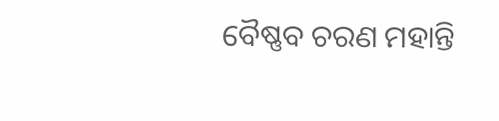ବୈଷ୍ଣବ ଚରଣ ମହାନ୍ତି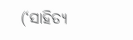(‘ସାହିତ୍ୟ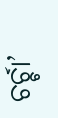ଚର୍ଚ୍ଚା’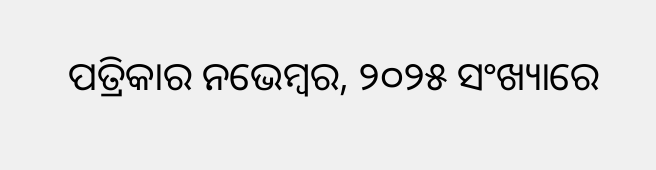ପତ୍ରିକାର ନଭେମ୍ବର, ୨୦୨୫ ସଂଖ୍ୟାରେ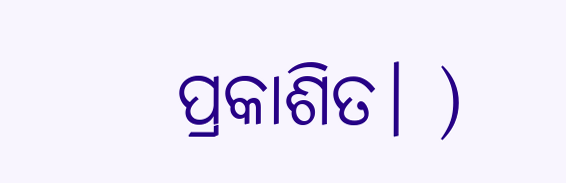ପ୍ରକାଶିତ। )